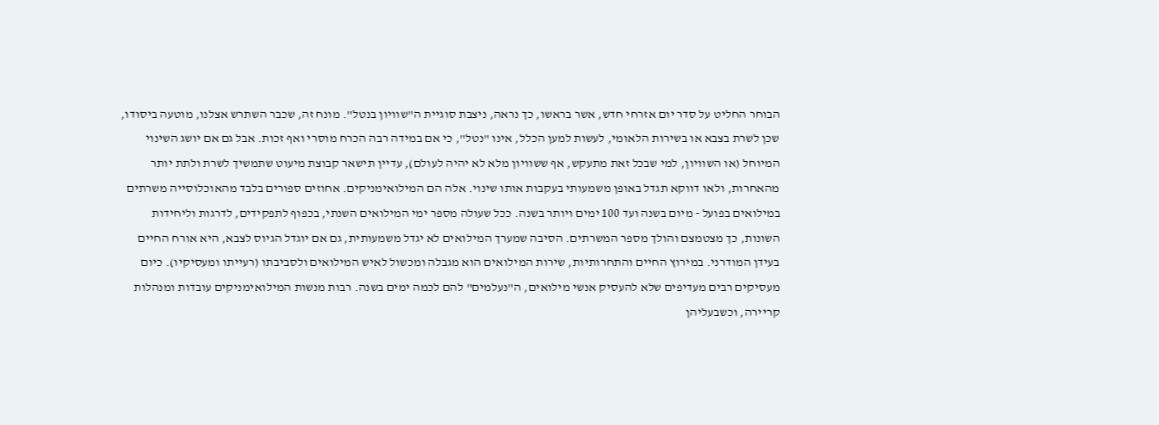הבוחר החליט על סדר יום אזרחי חדש, אשר בראשו, כך נראה, ניצבת סוגיית ה"שוויון בנטל". מונח זה, שכבר השתרש אצלנו, מוטעה ביסודו, שכן לשרת בצבא או בשירות הלאומי, לעשות למען הכלל, אינו "נטל", כי אם במידה רבה הכרח מוסרי ואף זכות. אבל גם אם יושג השינוי המיוחל (או השוויון, למי שבכל זאת מתעקש, אף ששוויון מלא לא יהיה לעולם), עדיין תישאר קבוצת מיעוט שתמשיך לשרת ולתת יותר מהאחרות, ולאו דווקא תגדל באופן משמעותי בעקבות אותו שינוי. אלה הם המילואימניקים. אחוזים ספורים בלבד מהאוכלוסייה משרתים במילואים בפועל - מיום בשנה ועד 100 ימים ויותר בשנה. ככל שעולה מספר ימי המילואים השנתי, בכפוף לתפקידים, לדרגות וליחידות השונות, כך מצטמצם והולך מספר המשרתים. הסיבה שמערך המילואים לא יגדל משמעותית, גם אם יוגדל הגיוס לצבא, היא אורח החיים בעידן המודרני. במירוץ החיים והתחרותיות, שירות המילואים הוא מגבלה ומכשול לאיש המילואים ולסביבתו (רעייתו ומעסיקיו). כיום מעסיקים רבים מעדיפים שלא להעסיק אנשי מילואים, ה"נעלמים" להם לכמה ימים בשנה. רבות מנשות המילואימניקים עובדות ומנהלות קריירה, וכשבעליהן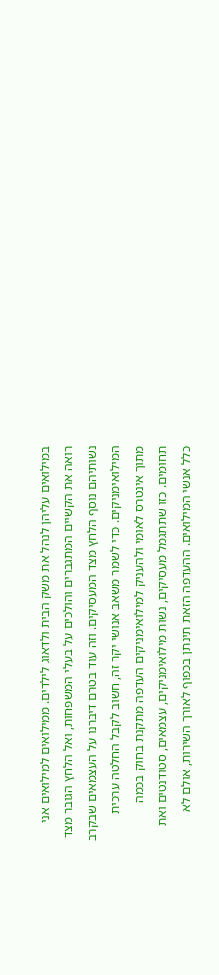במילואים עליהן לנהל את משק הבית ולדאוג לילדים. ממילואים למילואים אני רואה את הקשיים המתגברים והולכים על בעלי המשפחות, ואל הלחץ הגובר מצד נשותיהם נוסף הלחץ מצד המעסיקים. וזה עוד בטרם דיברנו על העצמאים שבקרב המילואימניקים. כדי לשמר משאב אנושי יקר זה, חשוב לקבל החלטה ערכית מתוך אינטרס לאומי ולהעניק למילואימניקים העדפה מתקנת בחוק בכמה תחומים. כזו שתתגמל מעסיקים, נשות מילואימניקים, עצמאים, סטודנטים ואת כלל אנשי המילואים. ההעדפה הזאת תינתן בכפוף לאורך השירות, אולם לא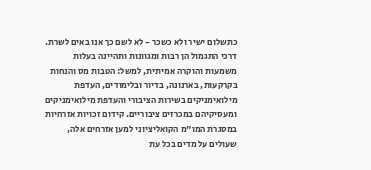כתשלום ישיר ולא כשכר - לא לשם כך אנו באים לשרת. דרכי התגמול הן רבות ומגוונות ותהיינה בעלות משמעות והוקרה אמיתית, למשל: הטבות מס והנחות בקרקעות, בארנונה, בדיור ובלימודים, העדפת מילואימניקים בשירות הציבורי והעדפת מילואימניקים ומעסיקיהם במכרזים ציבוריים. קידום זכויות אזרחיות במסגרת המו"מ הקואליציוני למען אזרחים אלה, שעולים על מדים בכל עת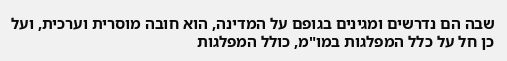שבה הם נדרשים ומגינים בגופם על המדינה, הוא חובה מוסרית וערכית, ועל כן חל על כלל המפלגות במו"מ, כולל המפלגות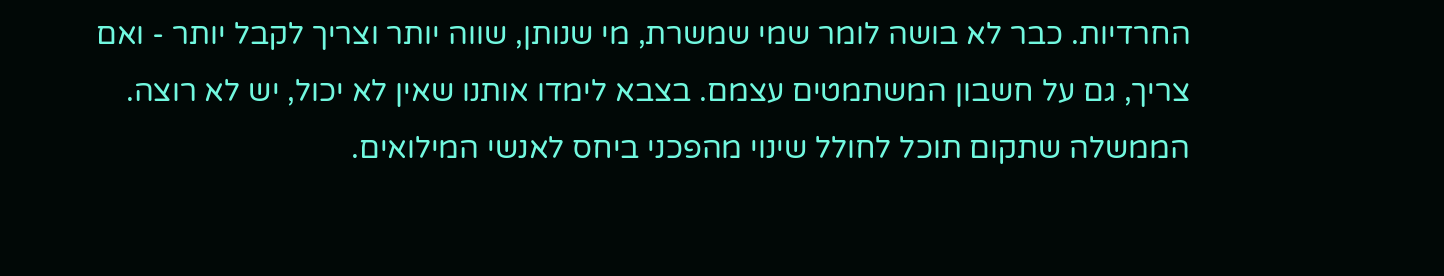החרדיות. כבר לא בושה לומר שמי שמשרת, מי שנותן, שווה יותר וצריך לקבל יותר - ואם צריך, גם על חשבון המשתמטים עצמם. בצבא לימדו אותנו שאין לא יכול, יש לא רוצה. הממשלה שתקום תוכל לחולל שינוי מהפכני ביחס לאנשי המילואים.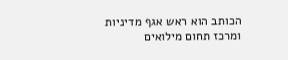הכותב הוא ראש אגף מדיניות ומרכז תחום מילואים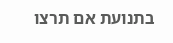בתנועת אם תרצו